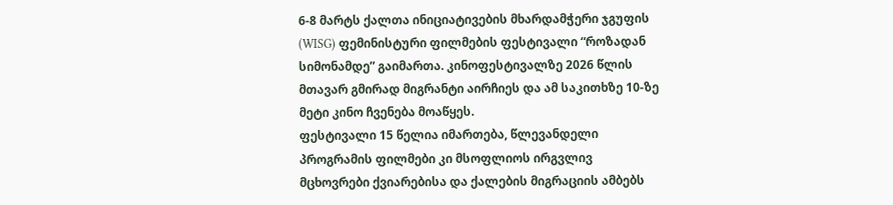6-8 მარტს ქალთა ინიციატივების მხარდამჭერი ჯგუფის (WISG) ფემინისტური ფილმების ფესტივალი “როზადან სიმონამდე” გაიმართა. კინოფესტივალზე 2026 წლის მთავარ გმირად მიგრანტი აირჩიეს და ამ საკითხზე 10-ზე მეტი კინო ჩვენება მოაწყეს.
ფესტივალი 15 წელია იმართება, წლევანდელი პროგრამის ფილმები კი მსოფლიოს ირგვლივ მცხოვრები ქვიარებისა და ქალების მიგრაციის ამბებს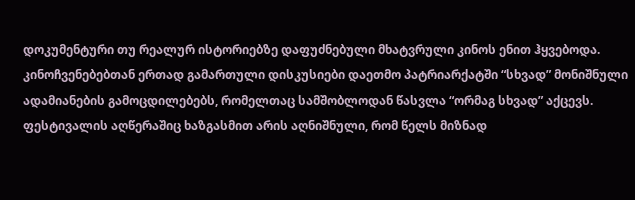დოკუმენტური თუ რეალურ ისტორიებზე დაფუძნებული მხატვრული კინოს ენით ჰყვებოდა. კინოჩვენებებთან ერთად გამართული დისკუსიები დაეთმო პატრიარქატში “სხვად” მონიშნული ადამიანების გამოცდილებებს, რომელთაც სამშობლოდან წასვლა “ორმაგ სხვად” აქცევს.
ფესტივალის აღწერაშიც ხაზგასმით არის აღნიშნული, რომ წელს მიზნად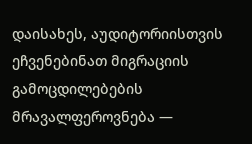დაისახეს, აუდიტორიისთვის ეჩვენებინათ მიგრაციის გამოცდილებების მრავალფეროვნება —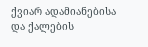ქვიარ ადამიანებისა და ქალების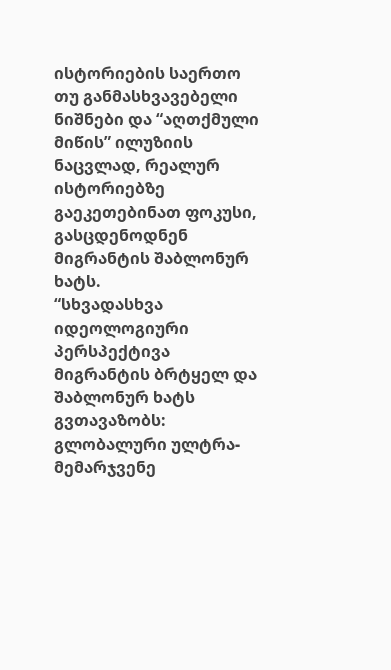ისტორიების საერთო თუ განმასხვავებელი ნიშნები და “აღთქმული მიწის” ილუზიის ნაცვლად, რეალურ ისტორიებზე გაეკეთებინათ ფოკუსი, გასცდენოდნენ მიგრანტის შაბლონურ ხატს.
“სხვადასხვა იდეოლოგიური პერსპექტივა მიგრანტის ბრტყელ და შაბლონურ ხატს გვთავაზობს: გლობალური ულტრა-მემარჯვენე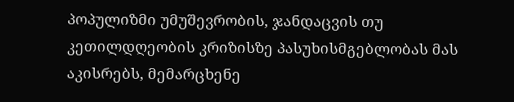პოპულიზმი უმუშევრობის, ჯანდაცვის თუ კეთილდღეობის კრიზისზე პასუხისმგებლობას მას აკისრებს, მემარცხენე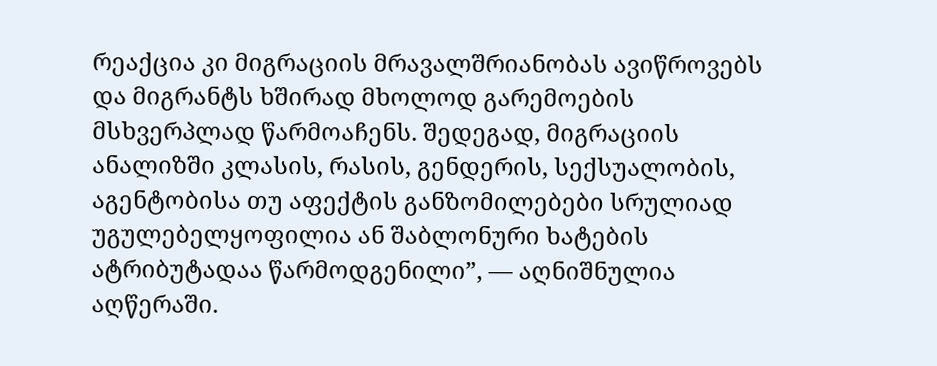რეაქცია კი მიგრაციის მრავალშრიანობას ავიწროვებს და მიგრანტს ხშირად მხოლოდ გარემოების მსხვერპლად წარმოაჩენს. შედეგად, მიგრაციის ანალიზში კლასის, რასის, გენდერის, სექსუალობის, აგენტობისა თუ აფექტის განზომილებები სრულიად უგულებელყოფილია ან შაბლონური ხატების ატრიბუტადაა წარმოდგენილი”, — აღნიშნულია აღწერაში.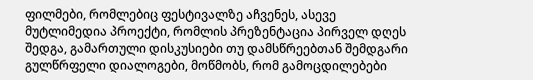ფილმები, რომლებიც ფესტივალზე აჩვენეს, ასევე მუტლიმედია პროექტი, რომლის პრეზენტაცია პირველ დღეს შედგა, გამართული დისკუსიები თუ დამსწრეებთან შემდგარი გულწრფელი დიალოგები, მოწმობს, რომ გამოცდილებები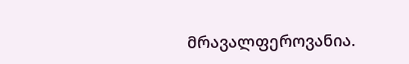მრავალფეროვანია.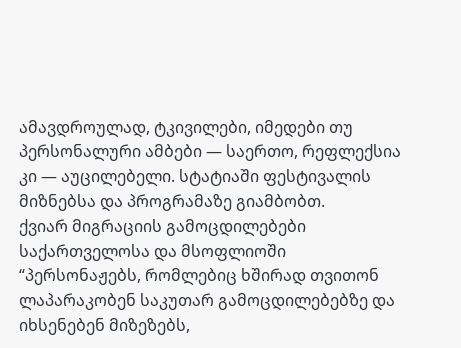ამავდროულად, ტკივილები, იმედები თუ პერსონალური ამბები — საერთო, რეფლექსია კი — აუცილებელი. სტატიაში ფესტივალის მიზნებსა და პროგრამაზე გიამბობთ.
ქვიარ მიგრაციის გამოცდილებები საქართველოსა და მსოფლიოში
“პერსონაჟებს, რომლებიც ხშირად თვითონ ლაპარაკობენ საკუთარ გამოცდილებებზე და იხსენებენ მიზეზებს,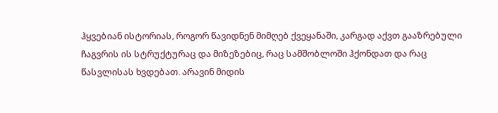ჰყვებიან ისტორიას, როგორ წავიდნენ მიმღებ ქვეყანაში, კარგად აქვთ გააზრებული ჩაგვრის ის სტრუქტურაც და მიზეზებიც, რაც სამშობლოში ჰქონდათ და რაც წასვლისას ხვდებათ. არავინ მიდის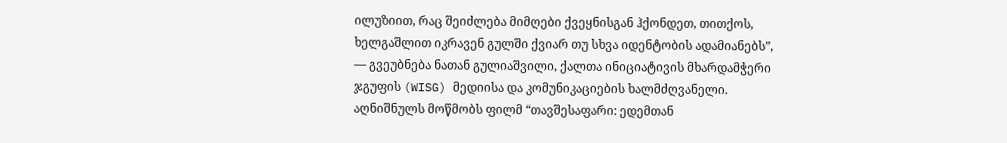ილუზიით, რაც შეიძლება მიმღები ქვეყნისგან ჰქონდეთ, თითქოს, ხელგაშლით იკრავენ გულში ქვიარ თუ სხვა იდენტობის ადამიანებს”, — გვეუბნება ნათან გულიაშვილი, ქალთა ინიციატივის მხარდამჭერი ჯგუფის (WISG) მედიისა და კომუნიკაციების ხალმძღვანელი.
აღნიშნულს მოწმობს ფილმ “თავშესაფარი: ედემთან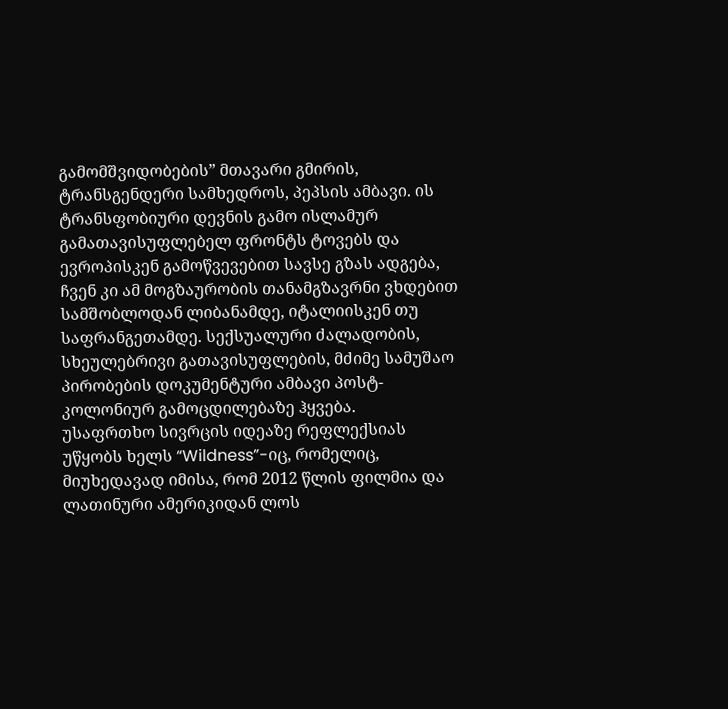გამომშვიდობების” მთავარი გმირის, ტრანსგენდერი სამხედროს, პეპსის ამბავი. ის ტრანსფობიური დევნის გამო ისლამურ გამათავისუფლებელ ფრონტს ტოვებს და ევროპისკენ გამოწვევებით სავსე გზას ადგება, ჩვენ კი ამ მოგზაურობის თანამგზავრნი ვხდებით სამშობლოდან ლიბანამდე, იტალიისკენ თუ საფრანგეთამდე. სექსუალური ძალადობის, სხეულებრივი გათავისუფლების, მძიმე სამუშაო პირობების დოკუმენტური ამბავი პოსტ-კოლონიურ გამოცდილებაზე ჰყვება.
უსაფრთხო სივრცის იდეაზე რეფლექსიას უწყობს ხელს “Wildness”-იც, რომელიც, მიუხედავად იმისა, რომ 2012 წლის ფილმია და ლათინური ამერიკიდან ლოს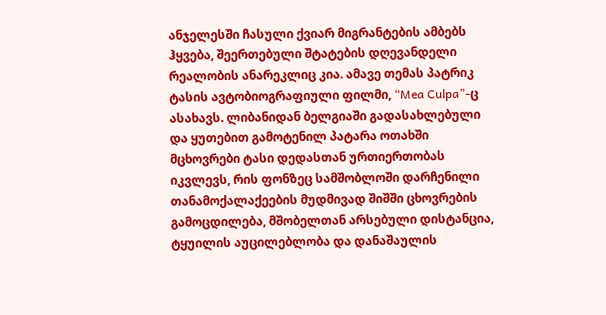ანჯელესში ჩასული ქვიარ მიგრანტების ამბებს ჰყვება, შეერთებული შტატების დღევანდელი რეალობის ანარეკლიც კია. ამავე თემას პატრიკ ტასის ავტობიოგრაფიული ფილმი, “Mea Culpa”-ც ასახავს. ლიბანიდან ბელგიაში გადასახლებული და ყუთებით გამოტენილ პატარა ოთახში მცხოვრები ტასი დედასთან ურთიერთობას იკვლევს, რის ფონზეც სამშობლოში დარჩენილი თანამოქალაქეების მუდმივად შიშში ცხოვრების გამოცდილება, მშობელთან არსებული დისტანცია, ტყუილის აუცილებლობა და დანაშაულის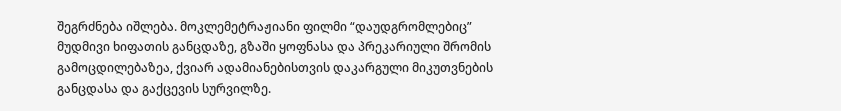შეგრძნება იშლება. მოკლემეტრაჟიანი ფილმი “დაუდგრომლებიც” მუდმივი ხიფათის განცდაზე, გზაში ყოფნასა და პრეკარიული შრომის გამოცდილებაზეა, ქვიარ ადამიანებისთვის დაკარგული მიკუთვნების განცდასა და გაქცევის სურვილზე.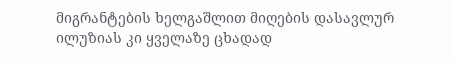მიგრანტების ხელგაშლით მიღების დასავლურ ილუზიას კი ყველაზე ცხადად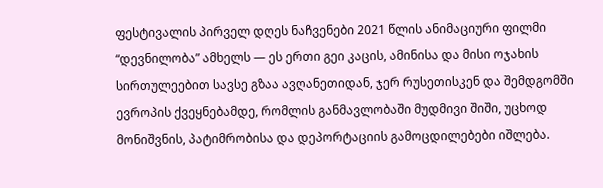ფესტივალის პირველ დღეს ნაჩვენები 2021 წლის ანიმაციური ფილმი “დევნილობა” ამხელს — ეს ერთი გეი კაცის, ამინისა და მისი ოჯახის სირთულეებით სავსე გზაა ავღანეთიდან, ჯერ რუსეთისკენ და შემდგომში ევროპის ქვეყნებამდე, რომლის განმავლობაში მუდმივი შიში, უცხოდ მონიშვნის, პატიმრობისა და დეპორტაციის გამოცდილებები იშლება.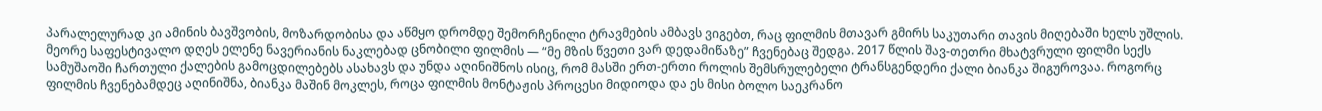პარალელურად კი ამინის ბავშვობის, მოზარდობისა და აწმყო დრომდე შემორჩენილი ტრავმების ამბავს ვიგებთ, რაც ფილმის მთავარ გმირს საკუთარი თავის მიღებაში ხელს უშლის.
მეორე საფესტივალო დღეს ელენე ნავერიანის ნაკლებად ცნობილი ფილმის — “მე მზის წვეთი ვარ დედამიწაზე” ჩვენებაც შედგა. 2017 წლის შავ-თეთრი მხატვრული ფილმი სექს სამუშაოში ჩართული ქალების გამოცდილებებს ასახავს და უნდა აღინიშნოს ისიც, რომ მასში ერთ-ერთი როლის შემსრულებელი ტრანსგენდერი ქალი ბიანკა შიგუროვაა. როგორც ფილმის ჩვენებამდეც აღინიშნა, ბიანკა მაშინ მოკლეს, როცა ფილმის მონტაჟის პროცესი მიდიოდა და ეს მისი ბოლო საეკრანო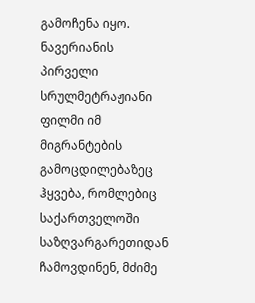გამოჩენა იყო. ნავერიანის პირველი სრულმეტრაჟიანი ფილმი იმ მიგრანტების გამოცდილებაზეც ჰყვება, რომლებიც საქართველოში საზღვარგარეთიდან ჩამოვდინენ, მძიმე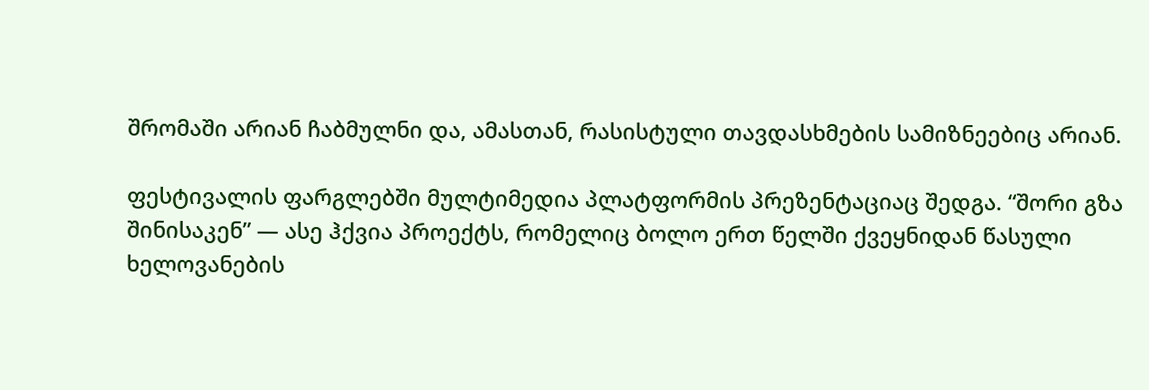შრომაში არიან ჩაბმულნი და, ამასთან, რასისტული თავდასხმების სამიზნეებიც არიან.

ფესტივალის ფარგლებში მულტიმედია პლატფორმის პრეზენტაციაც შედგა. “შორი გზა შინისაკენ” — ასე ჰქვია პროექტს, რომელიც ბოლო ერთ წელში ქვეყნიდან წასული ხელოვანების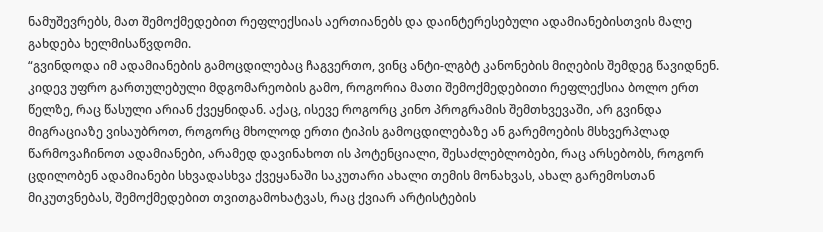ნამუშევრებს, მათ შემოქმედებით რეფლექსიას აერთიანებს და დაინტერესებული ადამიანებისთვის მალე გახდება ხელმისაწვდომი.
“გვინდოდა იმ ადამიანების გამოცდილებაც ჩაგვერთო, ვინც ანტი-ლგბტ კანონების მიღების შემდეგ წავიდნენ. კიდევ უფრო გართულებული მდგომარეობის გამო, როგორია მათი შემოქმედებითი რეფლექსია ბოლო ერთ წელზე, რაც წასული არიან ქვეყნიდან. აქაც, ისევე როგორც კინო პროგრამის შემთხვევაში, არ გვინდა მიგრაციაზე ვისაუბროთ, როგორც მხოლოდ ერთი ტიპის გამოცდილებაზე ან გარემოების მსხვერპლად წარმოვაჩინოთ ადამიანები, არამედ დავინახოთ ის პოტენციალი, შესაძლებლობები, რაც არსებობს, როგორ ცდილობენ ადამიანები სხვადასხვა ქვეყანაში საკუთარი ახალი თემის მონახვას, ახალ გარემოსთან მიკუთვნებას, შემოქმედებით თვითგამოხატვას, რაც ქვიარ არტისტების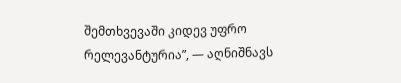შემთხვევაში კიდევ უფრო რელევანტურია”, — აღნიშნავს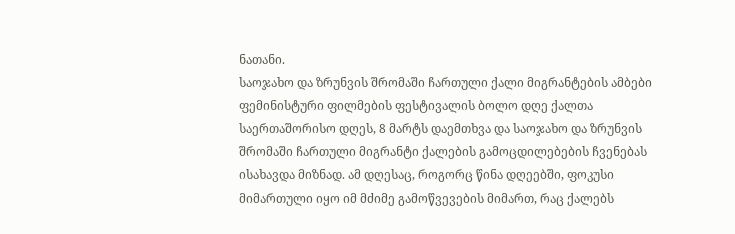ნათანი.
საოჯახო და ზრუნვის შრომაში ჩართული ქალი მიგრანტების ამბები
ფემინისტური ფილმების ფესტივალის ბოლო დღე ქალთა საერთაშორისო დღეს, 8 მარტს დაემთხვა და საოჯახო და ზრუნვის შრომაში ჩართული მიგრანტი ქალების გამოცდილებების ჩვენებას ისახავდა მიზნად. ამ დღესაც, როგორც წინა დღეებში, ფოკუსი მიმართული იყო იმ მძიმე გამოწვევების მიმართ, რაც ქალებს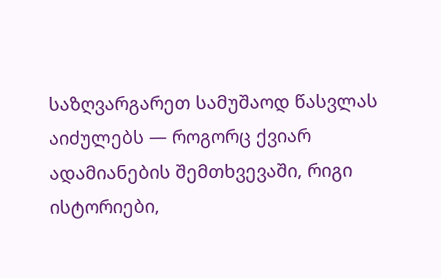საზღვარგარეთ სამუშაოდ წასვლას აიძულებს — როგორც ქვიარ ადამიანების შემთხვევაში, რიგი ისტორიები,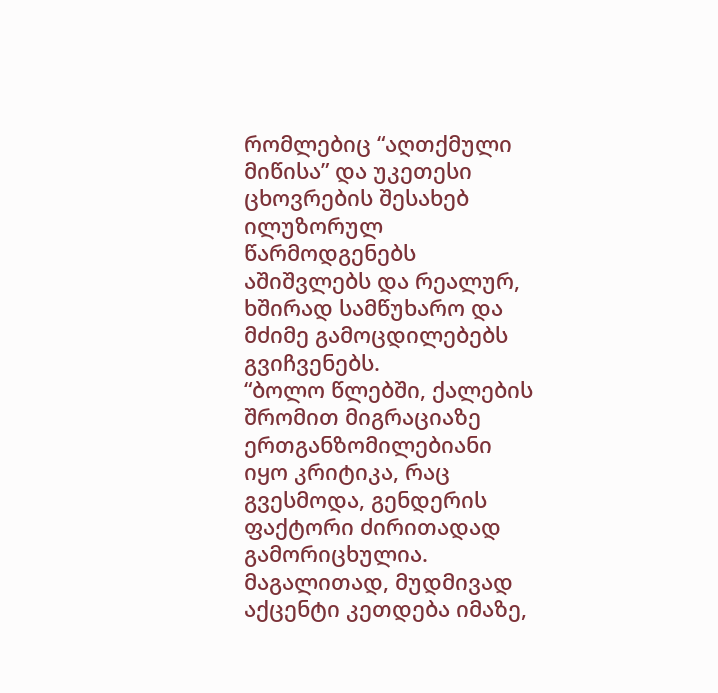რომლებიც “აღთქმული მიწისა” და უკეთესი ცხოვრების შესახებ ილუზორულ წარმოდგენებს აშიშვლებს და რეალურ, ხშირად სამწუხარო და მძიმე გამოცდილებებს გვიჩვენებს.
“ბოლო წლებში, ქალების შრომით მიგრაციაზე ერთგანზომილებიანი იყო კრიტიკა, რაც გვესმოდა, გენდერის ფაქტორი ძირითადად გამორიცხულია. მაგალითად, მუდმივად აქცენტი კეთდება იმაზე,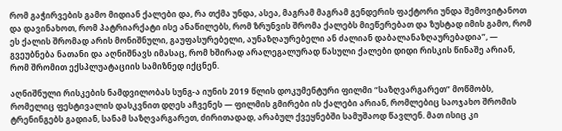რომ გაჭირვების გამო მიდიან ქალები და, რა თქმა უნდა, ასეა, მაგრამ მაგრამ გენდერის ფაქტორი უნდა შემოვიტანოთ და დავინახოთ, რომ პატრიარქატი ისე ანაწილებს, რომ ზრუნვის შრომა ქალებს მიეწერებათ და ზუსტად იმის გამო, რომ ეს ქალის შრომად არის მონიშნული, გაუფასურებელი, აუნაზღაურებელი ან ძალიან დაბალანაზღაურებადია”, — გვეუბნება ნათანი და აღნიშნავს იმასაც, რომ ხშირად არალეგალურად წასული ქალები დიდი რისკის წინაშე არიან, რომ შრომით ექსპლუატაციის სამიზნედ იქცნენ.

აღნიშნული რისკების ნამდვილობას სუნგ-ა იუნის 2019 წლის დოკუმენტური ფილმი “საზღვარგარეთ” მოწმობს, რომელიც ფესტივალის დასკვნით დღეს აჩვენეს — ფილმის გმირები ის ქალები არიან, რომლებიც საოჯახო შრომის ტრენინგებს გადიან, სანამ საზღვარგარეთ, ძირითადად, არაბულ ქვეყნებში სამუშაოდ წავლენ. მათ ისიც კი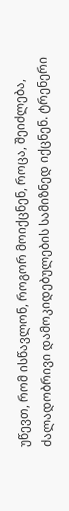უწევთ, რომ ისწავლონ, როგორ მოიქცნენ, როცა, შეიძლება, ძალადობრივი დამოკიდებულების სამიზნედ იქცნენ. ტრენერი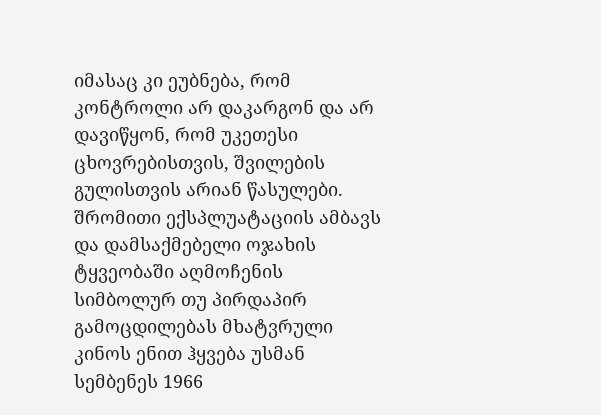იმასაც კი ეუბნება, რომ კონტროლი არ დაკარგონ და არ დავიწყონ, რომ უკეთესი ცხოვრებისთვის, შვილების გულისთვის არიან წასულები.
შრომითი ექსპლუატაციის ამბავს და დამსაქმებელი ოჯახის ტყვეობაში აღმოჩენის სიმბოლურ თუ პირდაპირ გამოცდილებას მხატვრული კინოს ენით ჰყვება უსმან სემბენეს 1966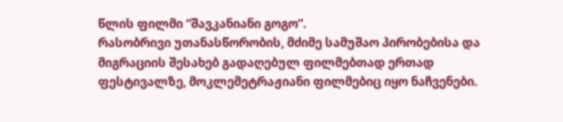წლის ფილმი “შავკანიანი გოგო”.
რასობრივი უთანასწორობის, მძიმე სამუშაო პირობებისა და მიგრაციის შესახებ გადაღებულ ფილმებთად ერთად ფესტივალზე, მოკლემეტრაჟიანი ფილმებიც იყო ნაჩვენები.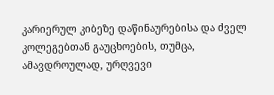კარიერულ კიბეზე დაწინაურებისა და ძველ კოლეგებთან გაუცხოების, თუმცა, ამავდროულად, ურღვევი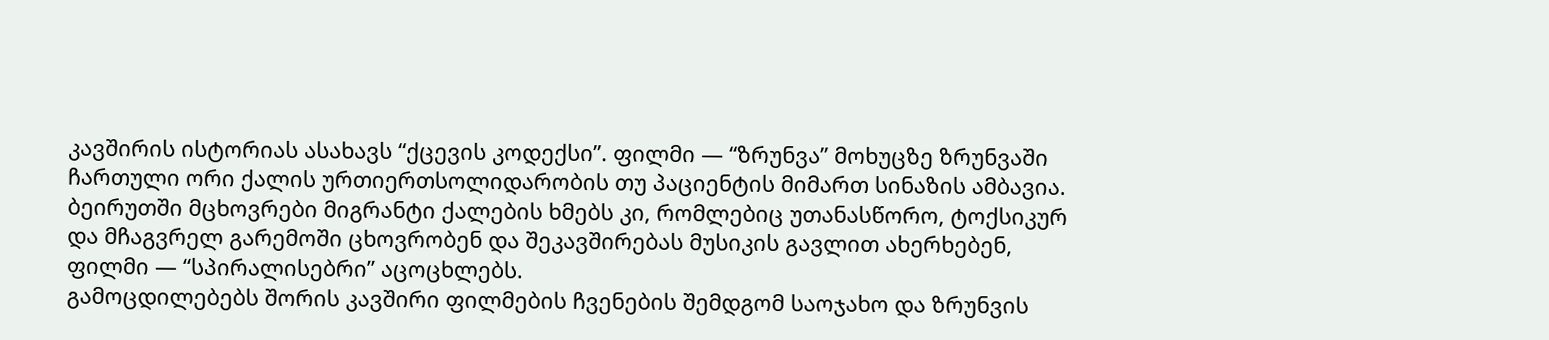კავშირის ისტორიას ასახავს “ქცევის კოდექსი”. ფილმი — “ზრუნვა” მოხუცზე ზრუნვაში ჩართული ორი ქალის ურთიერთსოლიდარობის თუ პაციენტის მიმართ სინაზის ამბავია. ბეირუთში მცხოვრები მიგრანტი ქალების ხმებს კი, რომლებიც უთანასწორო, ტოქსიკურ და მჩაგვრელ გარემოში ცხოვრობენ და შეკავშირებას მუსიკის გავლით ახერხებენ, ფილმი — “სპირალისებრი” აცოცხლებს.
გამოცდილებებს შორის კავშირი ფილმების ჩვენების შემდგომ საოჯახო და ზრუნვის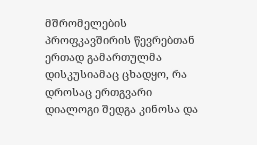მშრომელების პროფკავშირის წევრებთან ერთად გამართულმა დისკუსიამაც ცხადყო, რა დროსაც ერთგვარი დიალოგი შედგა კინოსა და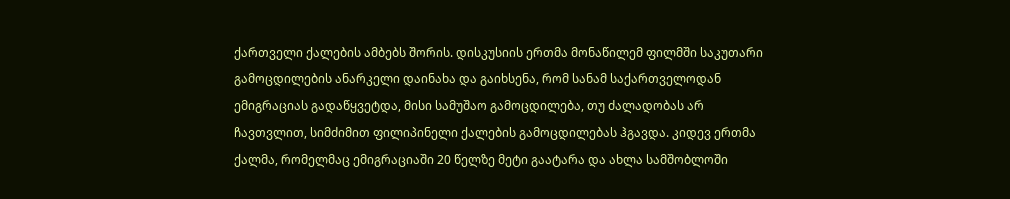ქართველი ქალების ამბებს შორის. დისკუსიის ერთმა მონაწილემ ფილმში საკუთარი გამოცდილების ანარკელი დაინახა და გაიხსენა, რომ სანამ საქართველოდან ემიგრაციას გადაწყვეტდა, მისი სამუშაო გამოცდილება, თუ ძალადობას არ ჩავთვლით, სიმძიმით ფილიპინელი ქალების გამოცდილებას ჰგავდა. კიდევ ერთმა ქალმა, რომელმაც ემიგრაციაში 20 წელზე მეტი გაატარა და ახლა სამშობლოში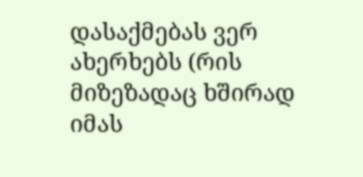დასაქმებას ვერ ახერხებს (რის მიზეზადაც ხშირად იმას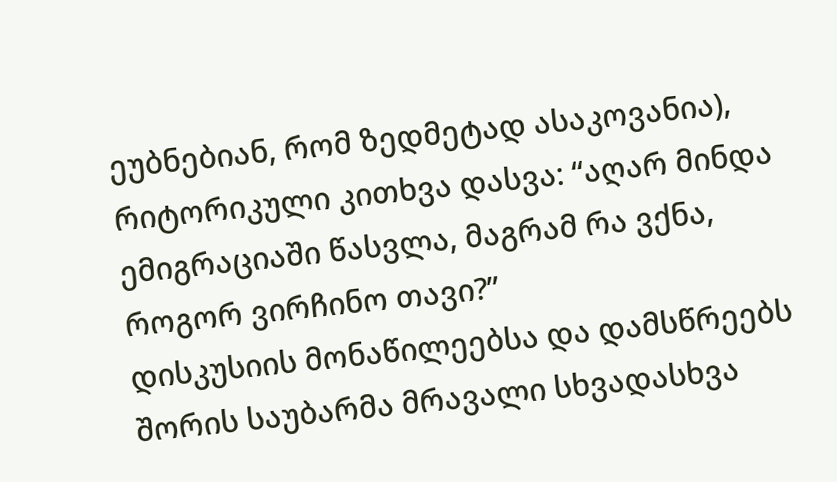ეუბნებიან, რომ ზედმეტად ასაკოვანია), რიტორიკული კითხვა დასვა: “აღარ მინდა ემიგრაციაში წასვლა, მაგრამ რა ვქნა, როგორ ვირჩინო თავი?”
დისკუსიის მონაწილეებსა და დამსწრეებს შორის საუბარმა მრავალი სხვადასხვა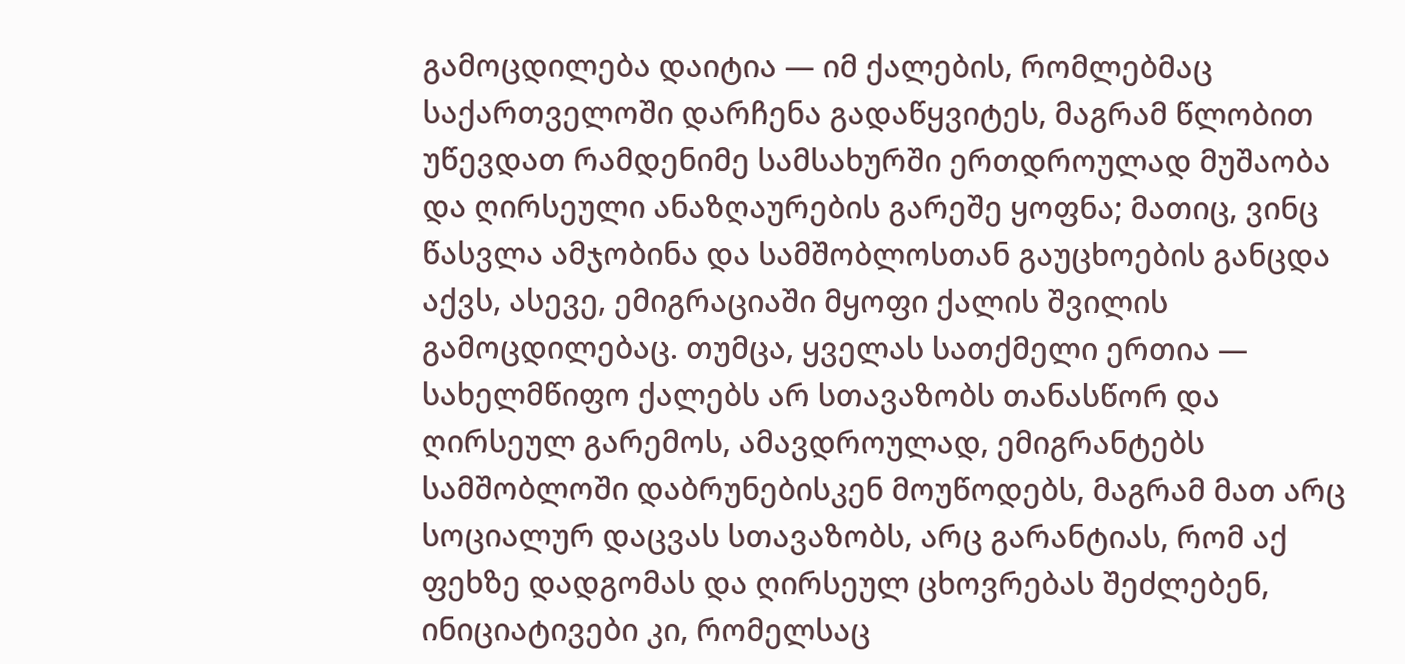გამოცდილება დაიტია — იმ ქალების, რომლებმაც საქართველოში დარჩენა გადაწყვიტეს, მაგრამ წლობით უწევდათ რამდენიმე სამსახურში ერთდროულად მუშაობა და ღირსეული ანაზღაურების გარეშე ყოფნა; მათიც, ვინც წასვლა ამჯობინა და სამშობლოსთან გაუცხოების განცდა აქვს, ასევე, ემიგრაციაში მყოფი ქალის შვილის გამოცდილებაც. თუმცა, ყველას სათქმელი ერთია — სახელმწიფო ქალებს არ სთავაზობს თანასწორ და ღირსეულ გარემოს, ამავდროულად, ემიგრანტებს სამშობლოში დაბრუნებისკენ მოუწოდებს, მაგრამ მათ არც სოციალურ დაცვას სთავაზობს, არც გარანტიას, რომ აქ ფეხზე დადგომას და ღირსეულ ცხოვრებას შეძლებენ, ინიციატივები კი, რომელსაც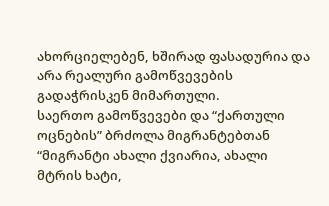ახორციელებენ, ხშირად ფასადურია და არა რეალური გამოწვევების გადაჭრისკენ მიმართული.
საერთო გამოწვევები და “ქართული ოცნების” ბრძოლა მიგრანტებთან
“მიგრანტი ახალი ქვიარია, ახალი მტრის ხატი,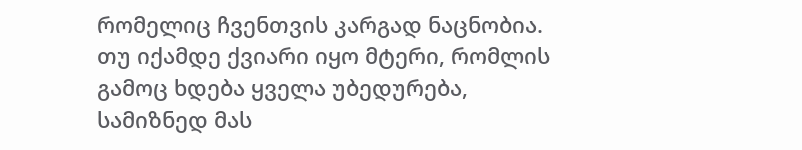რომელიც ჩვენთვის კარგად ნაცნობია. თუ იქამდე ქვიარი იყო მტერი, რომლის გამოც ხდება ყველა უბედურება, სამიზნედ მას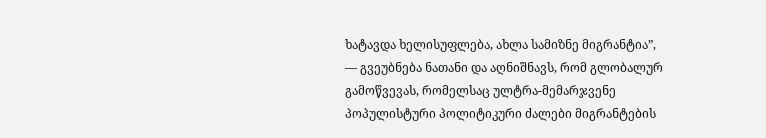ხატავდა ხელისუფლება, ახლა სამიზნე მიგრანტია”, — გვეუბნება ნათანი და აღნიშნავს, რომ გლობალურ გამოწვევას, რომელსაც ულტრა-მემარჯვენე პოპულისტური პოლიტიკური ძალები მიგრანტების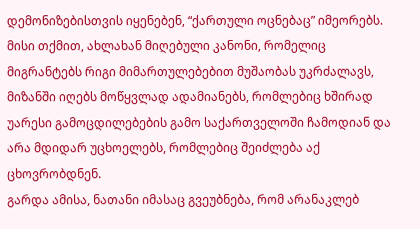დემონიზებისთვის იყენებენ, “ქართული ოცნებაც” იმეორებს. მისი თქმით, ახლახან მიღებული კანონი, რომელიც მიგრანტებს რიგი მიმართულებებით მუშაობას უკრძალავს, მიზანში იღებს მოწყვლად ადამიანებს, რომლებიც ხშირად უარესი გამოცდილებების გამო საქართველოში ჩამოდიან და არა მდიდარ უცხოელებს, რომლებიც შეიძლება აქ ცხოვრობდნენ.
გარდა ამისა, ნათანი იმასაც გვეუბნება, რომ არანაკლებ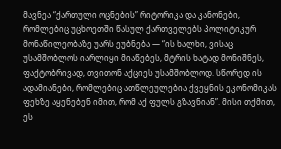მავნეა “ქართული ოცნების” რიტორიკა და კანონები, რომლებიც უცხოეთში წასულ ქართველებს პოლიტიკურ მონაწილეობაზე უარს ეუბნება — “ის ხალხი, ვისაც უსამშობლოს იარლიყი მიაწებეს, მტრის ხატად მონიშნეს, ფაქტობრივად, თვითონ აქციეს უსამშობლოდ. სწორედ ის ადამიანები, რომლებიც ათწლეულებია ქვეყნის ეკონომიკას ფეხზე აყენებენ იმით, რომ აქ ფულს გზავნიან”. მისი თქმით, ეს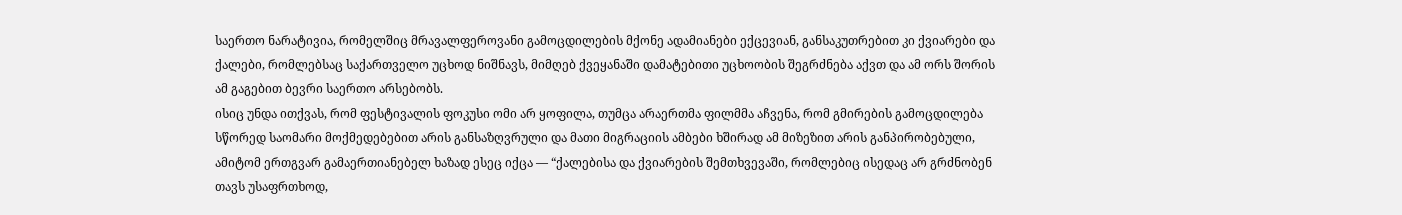საერთო ნარატივია, რომელშიც მრავალფეროვანი გამოცდილების მქონე ადამიანები ექცევიან, განსაკუთრებით კი ქვიარები და ქალები, რომლებსაც საქართველო უცხოდ ნიშნავს, მიმღებ ქვეყანაში დამატებითი უცხოობის შეგრძნება აქვთ და ამ ორს შორის ამ გაგებით ბევრი საერთო არსებობს.
ისიც უნდა ითქვას, რომ ფესტივალის ფოკუსი ომი არ ყოფილა, თუმცა არაერთმა ფილმმა აჩვენა, რომ გმირების გამოცდილება სწორედ საომარი მოქმედებებით არის განსაზღვრული და მათი მიგრაციის ამბები ხშირად ამ მიზეზით არის განპირობებული, ამიტომ ერთგვარ გამაერთიანებელ ხაზად ესეც იქცა — “ქალებისა და ქვიარების შემთხვევაში, რომლებიც ისედაც არ გრძნობენ თავს უსაფრთხოდ,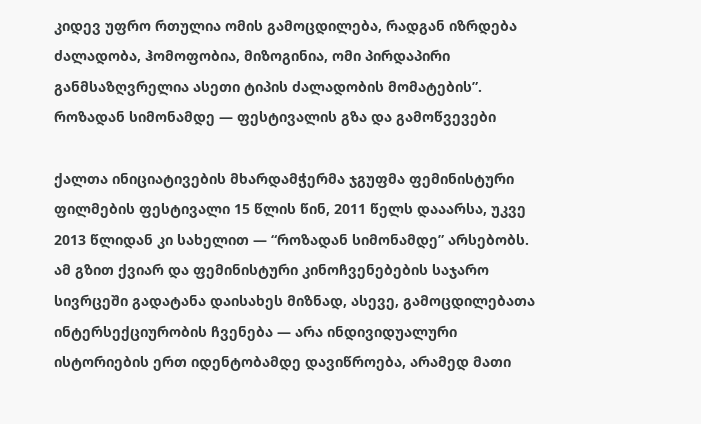კიდევ უფრო რთულია ომის გამოცდილება, რადგან იზრდება ძალადობა, ჰომოფობია, მიზოგინია, ომი პირდაპირი განმსაზღვრელია ასეთი ტიპის ძალადობის მომატების”.
როზადან სიმონამდე — ფესტივალის გზა და გამოწვევები

ქალთა ინიციატივების მხარდამჭერმა ჯგუფმა ფემინისტური ფილმების ფესტივალი 15 წლის წინ, 2011 წელს დააარსა, უკვე 2013 წლიდან კი სახელით — “როზადან სიმონამდე” არსებობს. ამ გზით ქვიარ და ფემინისტური კინოჩვენებების საჯარო სივრცეში გადატანა დაისახეს მიზნად, ასევე, გამოცდილებათა ინტერსექციურობის ჩვენება — არა ინდივიდუალური ისტორიების ერთ იდენტობამდე დავიწროება, არამედ მათი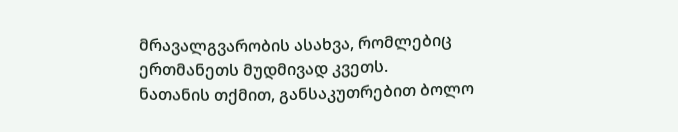მრავალგვარობის ასახვა, რომლებიც ერთმანეთს მუდმივად კვეთს.
ნათანის თქმით, განსაკუთრებით ბოლო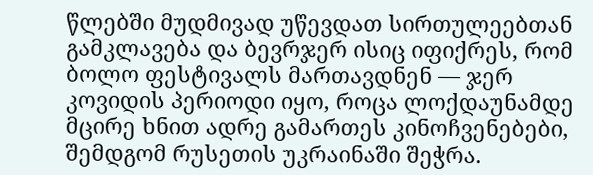წლებში მუდმივად უწევდათ სირთულეებთან გამკლავება და ბევრჯერ ისიც იფიქრეს, რომ ბოლო ფესტივალს მართავდნენ — ჯერ კოვიდის პერიოდი იყო, როცა ლოქდაუნამდე მცირე ხნით ადრე გამართეს კინოჩვენებები, შემდგომ რუსეთის უკრაინაში შეჭრა.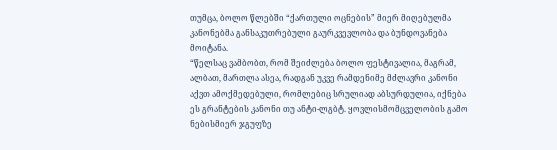თუმცა, ბოლო წლებში “ქართული ოცნების” მიერ მიღებულმა კანონებმა განსაკუთრებული გაურკვევლობა და ბუნდოვანება მოიტანა.
“წელსაც ვამბობთ, რომ შეიძლება ბოლო ფესტივალია, მაგრამ, ალბათ, მართლა ასეა, რადგან უკვე რამდენიმე მძლავრი კანონი აქვთ ამოქმედებული, რომლებიც სრულიად აბსურდულია, იქნება ეს გრანტების კანონი თუ ანტი-ლგბტ. ყოვლისმომცველობის გამო ნებისმიერ ჯგუფზე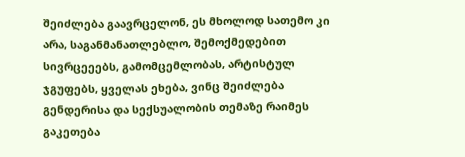შეიძლება გაავრცელონ, ეს მხოლოდ სათემო კი არა, საგანმანათლებლო, შემოქმედებით სივრცეეებს, გამომცემლობას, არტისტულ ჯგუფებს, ყველას ეხება, ვინც შეიძლება გენდერისა და სექსუალობის თემაზე რაიმეს გაკეთება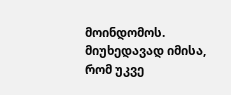მოინდომოს. მიუხედავად იმისა, რომ უკვე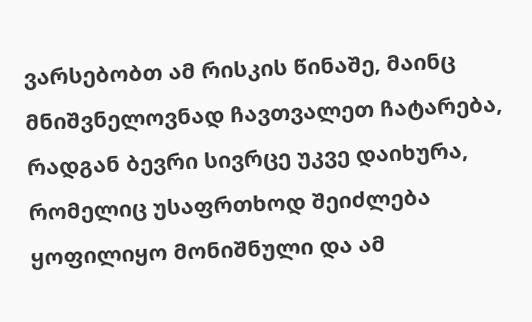ვარსებობთ ამ რისკის წინაშე, მაინც მნიშვნელოვნად ჩავთვალეთ ჩატარება, რადგან ბევრი სივრცე უკვე დაიხურა, რომელიც უსაფრთხოდ შეიძლება ყოფილიყო მონიშნული და ამ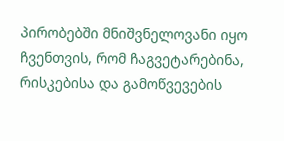პირობებში მნიშვნელოვანი იყო ჩვენთვის, რომ ჩაგვეტარებინა, რისკებისა და გამოწვევების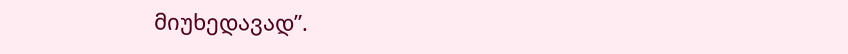მიუხედავად”.